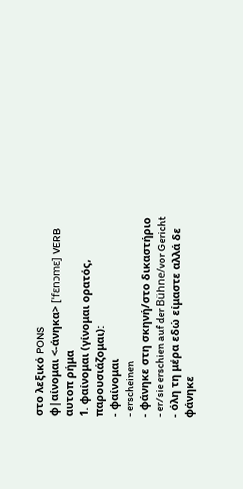στο λεξικό PONS
φ|αίνομαι <-άνηκα> [ˈfɛnɔmɛ] VERB αυτοπ ρήμα
1. φαίνομαι (γίνομαι ορατός, παρουσιάζομαι):
- φαίνομαι
- erscheinen
- φάνηκε στη σκηνή/στο δικαστήριο
- er/sie erschien auf der Bühne/vor Gericht
- όλη τη μέρα εδώ είμαστε αλλά δε φάνηκε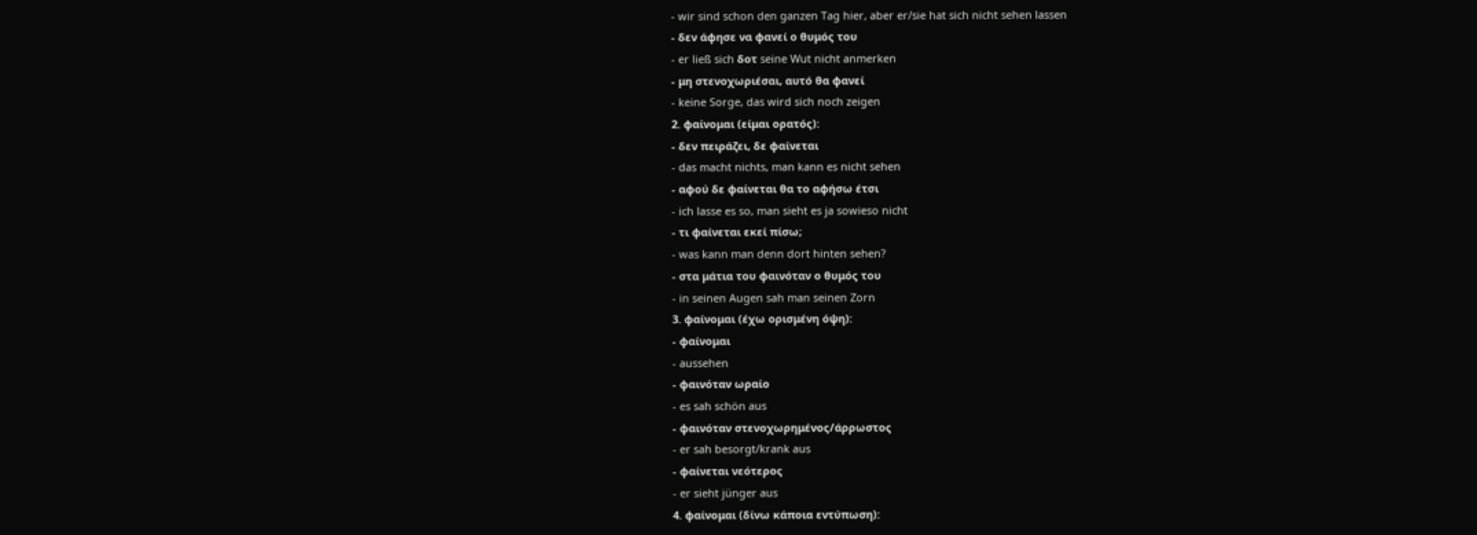- wir sind schon den ganzen Tag hier, aber er/sie hat sich nicht sehen lassen
- δεν άφησε να φανεί ο θυμός του
- er ließ sich δοτ seine Wut nicht anmerken
- μη στενοχωριέσαι, αυτό θα φανεί
- keine Sorge, das wird sich noch zeigen
2. φαίνομαι (είμαι ορατός):
- δεν πειράζει, δε φαίνεται
- das macht nichts, man kann es nicht sehen
- αφού δε φαίνεται θα το αφήσω έτσι
- ich lasse es so, man sieht es ja sowieso nicht
- τι φαίνεται εκεί πίσω;
- was kann man denn dort hinten sehen?
- στα μάτια του φαινόταν ο θυμός του
- in seinen Augen sah man seinen Zorn
3. φαίνομαι (έχω ορισμένη όψη):
- φαίνομαι
- aussehen
- φαινόταν ωραίο
- es sah schön aus
- φαινόταν στενοχωρημένος/άρρωστος
- er sah besorgt/krank aus
- φαίνεται νεότερος
- er sieht jünger aus
4. φαίνομαι (δίνω κάποια εντύπωση):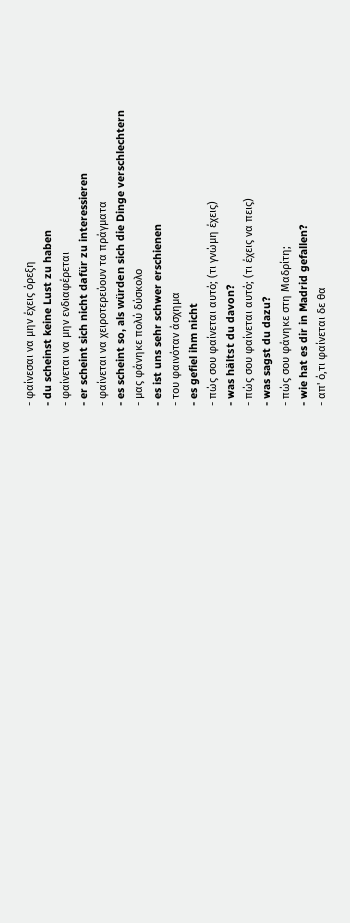- φαίνεσαι να μην έχεις όρεξη
- du scheinst keine Lust zu haben
- φαίνεται να μην ενδιαφέρεται
- er scheint sich nicht dafür zu interessieren
- φαίνεται να χειροτερεύουν τα πράγματα
- es scheint so, als würden sich die Dinge verschlechtern
- μας φάνηκε πολύ δύσκολο
- es ist uns sehr schwer erschienen
- του φαινόταν άσχημα
- es gefiel ihm nicht
- πώς σου φαίνεται αυτό; (τι γνώμη έχεις)
- was hältst du davon?
- πώς σου φαίνεται αυτό; (τι έχεις να πεις)
- was sagst du dazu?
- πώς σου φάνηκε στη Μαδρίτη;
- wie hat es dir in Madrid gefallen?
- απ' ό,τι φαίνεται δε θα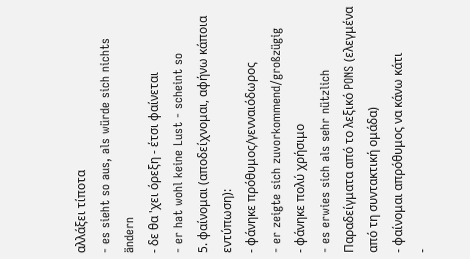αλλάξει τίποτα
- es sieht so aus, als würde sich nichts ändern
- δε θα 'χει όρεξη - έτσι φαίνεται
- er hat wohl keine Lust - scheint so
5. φαίνομαι (αποδείχνομαι, αφήνω κάποια εντύπωση):
- φάνηκε πρόθυμος/γενναιόδωρος
- er zeigte sich zuvorkommend/großzügig
- φάνηκε πολύ χρήσιμο
- es erwies sich als sehr nützlich
Παραδείγματα από το λεξικό PONS (ελεγμένα από τη συντακτική ομάδα)
- φαίνομαι απρόθυμος να κάνω κάτι
-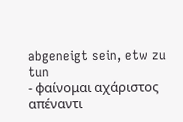abgeneigt sein, etw zu tun
- φαίνομαι αχάριστος απέναντι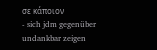σε κάποιον
- sich jdm gegenüber undankbar zeigen